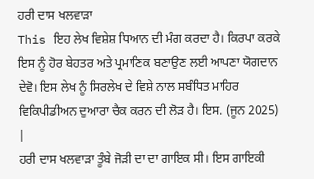ਹਰੀ ਦਾਸ ਖਲਵਾੜਾ
This ਇਹ ਲੇਖ ਵਿਸ਼ੇਸ਼ ਧਿਆਨ ਦੀ ਮੰਗ ਕਰਦਾ ਹੈ। ਕਿਰਪਾ ਕਰਕੇ ਇਸ ਨੂੰ ਹੋਰ ਬੇਹਤਰ ਅਤੇ ਪ੍ਰਮਾਣਿਕ ਬਣਾਉਣ ਲਈ ਆਪਣਾ ਯੋਗਦਾਨ ਦੇਵੋ। ਇਸ ਲੇਖ ਨੂੰ ਸਿਰਲੇਖ ਦੇ ਵਿਸ਼ੇ ਨਾਲ ਸਬੰਧਿਤ ਮਾਹਿਰ ਵਿਕਿਪੀਡੀਅਨ ਦੁਆਰਾ ਚੈਕ ਕਰਨ ਦੀ ਲੋੜ ਹੈ। ਇਸ. (ਜੂਨ 2025) |
ਹਰੀ ਦਾਸ ਖਲਵਾੜਾ ਤੂੰਬੇ ਜੋੜੀ ਦਾ ਦਾ ਗਾਇਕ ਸੀ। ਇਸ ਗਾਇਕੀ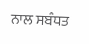ਨਾਲ ਸਬੰਧਤ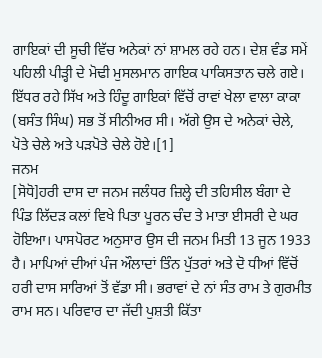ਗਾਇਕਾਂ ਦੀ ਸੂਚੀ ਵਿੱਚ ਅਨੇਕਾਂ ਨਾਂ ਸ਼ਾਮਲ ਰਹੇ ਹਨ। ਦੇਸ਼ ਵੰਡ ਸਮੇਂ ਪਹਿਲੀ ਪੀੜ੍ਹੀ ਦੇ ਮੋਢੀ ਮੁਸਲਮਾਨ ਗਾਇਕ ਪਾਕਿਸਤਾਨ ਚਲੇ ਗਏ। ਇੱਧਰ ਰਹੇ ਸਿੱਖ ਅਤੇ ਹਿੰਦੂ ਗਾਇਕਾਂ ਵਿੱਚੋਂ ਰਾਵਾਂ ਖੇਲਾ ਵਾਲਾ ਕਾਕਾ (ਬਸੰਤ ਸਿੰਘ) ਸਭ ਤੋਂ ਸੀਨੀਅਰ ਸੀ। ਅੱਗੇ ਉਸ ਦੇ ਅਨੇਕਾਂ ਚੇਲੇ, ਪੋਤੇ ਚੇਲੇ ਅਤੇ ਪੜਪੋਤੇ ਚੇਲੇ ਹੋਏ।[1]
ਜਨਮ
[ਸੋਧੋ]ਹਰੀ ਦਾਸ ਦਾ ਜਨਮ ਜਲੰਧਰ ਜ਼ਿਲ੍ਹੇ ਦੀ ਤਹਿਸੀਲ ਬੰਗਾ ਦੇ ਪਿੰਡ ਲਿੱਦੜ ਕਲਾਂ ਵਿਖੇ ਪਿਤਾ ਪੂਰਨ ਚੰਦ ਤੇ ਮਾਤਾ ਈਸਰੀ ਦੇ ਘਰ ਹੋਇਆ। ਪਾਸਪੋਰਟ ਅਨੁਸਾਰ ਉਸ ਦੀ ਜਨਮ ਮਿਤੀ 13 ਜੂਨ 1933 ਹੈ। ਮਾਪਿਆਂ ਦੀਆਂ ਪੰਜ ਔਲਾਦਾਂ ਤਿੰਨ ਪੁੱਤਰਾਂ ਅਤੇ ਦੋ ਧੀਆਂ ਵਿੱਚੋਂ ਹਰੀ ਦਾਸ ਸਾਰਿਆਂ ਤੋਂ ਵੱਡਾ ਸੀ। ਭਰਾਵਾਂ ਦੇ ਨਾਂ ਸੰਤ ਰਾਮ ਤੇ ਗੁਰਮੀਤ ਰਾਮ ਸਨ। ਪਰਿਵਾਰ ਦਾ ਜੱਦੀ ਪੁਸ਼ਤੀ ਕਿੱਤਾ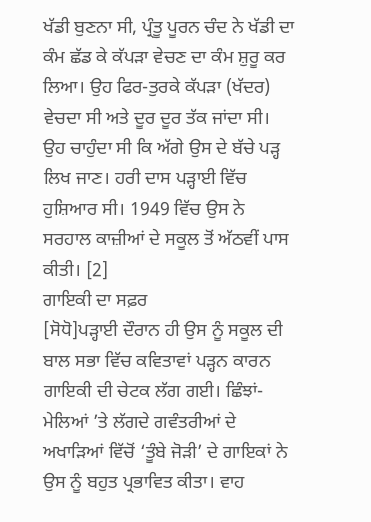ਖੱਡੀ ਬੁਣਨਾ ਸੀ, ਪ੍ਰੰਤੂ ਪੂਰਨ ਚੰਦ ਨੇ ਖੱਡੀ ਦਾ ਕੰਮ ਛੱਡ ਕੇ ਕੱਪੜਾ ਵੇਚਣ ਦਾ ਕੰਮ ਸ਼ੁਰੂ ਕਰ ਲਿਆ। ਉਹ ਫਿਰ-ਤੁਰਕੇ ਕੱਪੜਾ (ਖੱਦਰ) ਵੇਚਦਾ ਸੀ ਅਤੇ ਦੂਰ ਦੂਰ ਤੱਕ ਜਾਂਦਾ ਸੀ। ਉਹ ਚਾਹੁੰਦਾ ਸੀ ਕਿ ਅੱਗੇ ਉਸ ਦੇ ਬੱਚੇ ਪੜ੍ਹ ਲਿਖ ਜਾਣ। ਹਰੀ ਦਾਸ ਪੜ੍ਹਾਈ ਵਿੱਚ ਹੁਸ਼ਿਆਰ ਸੀ। 1949 ਵਿੱਚ ਉਸ ਨੇ ਸਰਹਾਲ ਕਾਜ਼ੀਆਂ ਦੇ ਸਕੂਲ ਤੋਂ ਅੱਠਵੀਂ ਪਾਸ ਕੀਤੀ। [2]
ਗਾਇਕੀ ਦਾ ਸਫ਼ਰ
[ਸੋਧੋ]ਪੜ੍ਹਾਈ ਦੌਰਾਨ ਹੀ ਉਸ ਨੂੰ ਸਕੂਲ ਦੀ ਬਾਲ ਸਭਾ ਵਿੱਚ ਕਵਿਤਾਵਾਂ ਪੜ੍ਹਨ ਕਾਰਨ ਗਾਇਕੀ ਦੀ ਚੇਟਕ ਲੱਗ ਗਈ। ਛਿੰਝਾਂ-ਮੇਲਿਆਂ ’ਤੇ ਲੱਗਦੇ ਗਵੰਤਰੀਆਂ ਦੇ ਅਖਾੜਿਆਂ ਵਿੱਚੋਂ ‘ਤੂੰਬੇ ਜੋੜੀ’ ਦੇ ਗਾਇਕਾਂ ਨੇ ਉਸ ਨੂੰ ਬਹੁਤ ਪ੍ਰਭਾਵਿਤ ਕੀਤਾ। ਵਾਹ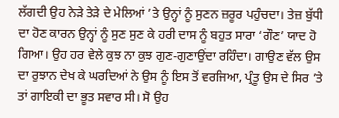ਲੱਗਦੀ ਉਹ ਨੇੜੇ ਤੇੜੇ ਦੇ ਮੇਲਿਆਂ ’ਤੇ ਉਨ੍ਹਾਂ ਨੂੰ ਸੁਣਨ ਜ਼ਰੂਰ ਪਹੁੰਚਦਾ। ਤੇਜ਼ ਬੁੱਧੀ ਦਾ ਹੋਣ ਕਾਰਨ ਉਨ੍ਹਾਂ ਨੂੰ ਸੁਣ ਸੁਣ ਕੇ ਹਰੀ ਦਾਸ ਨੂੰ ਬਹੁਤ ਸਾਰਾ ‘ਗੌਣ’ ਯਾਦ ਹੋ ਗਿਆ। ਉਹ ਹਰ ਵੇਲੇ ਕੁਝ ਨਾ ਕੁਝ ਗੁਣ-ਗੁਣਾਉਂਦਾ ਰਹਿੰਦਾ। ਗਾਉਣ ਵੱਲ ਉਸ ਦਾ ਰੁਝਾਨ ਦੇਖ ਕੇ ਘਰਦਿਆਂ ਨੇ ਉਸ ਨੂੰ ਇਸ ਤੋਂ ਵਰਜਿਆ, ਪ੍ਰੰਤੂ ਉਸ ਦੇ ਸਿਰ ’ਤੇ ਤਾਂ ਗਾਇਕੀ ਦਾ ਭੂਤ ਸਵਾਰ ਸੀ। ਸੋ ਉਹ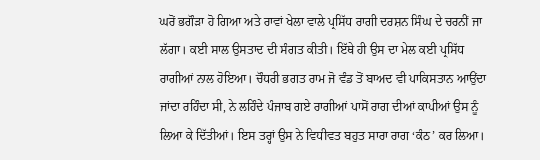ਘਰੋਂ ਭਗੌੜਾ ਹੋ ਗਿਆ ਅਤੇ ਰਾਵਾਂ ਖੇਲਾ ਵਾਲੇ ਪ੍ਰਸਿੱਧ ਰਾਗੀ ਦਰਸ਼ਨ ਸਿੰਘ ਦੇ ਚਰਨੀਂ ਜਾ ਲੱਗਾ। ਕਈ ਸਾਲ ਉਸਤਾਦ ਦੀ ਸੰਗਤ ਕੀਤੀ। ਇੱਥੇ ਹੀ ਉਸ ਦਾ ਮੇਲ ਕਈ ਪ੍ਰਸਿੱਧ ਰਾਗੀਆਂ ਨਾਲ ਹੋਇਆ। ਚੌਧਰੀ ਭਗਤ ਰਾਮ ਜੋ ਵੰਡ ਤੋਂ ਬਾਅਦ ਵੀ ਪਾਕਿਸਤਾਨ ਆਉਂਦਾ ਜਾਂਦਾ ਰਹਿੰਦਾ ਸੀ, ਨੇ ਲਹਿੰਦੇ ਪੰਜਾਬ ਗਏ ਰਾਗੀਆਂ ਪਾਸੋਂ ਰਾਗ ਦੀਆਂ ਕਾਪੀਆਂ ਉਸ ਨੂੰ ਲਿਆ ਕੇ ਦਿੱਤੀਆਂ। ਇਸ ਤਰ੍ਹਾਂ ਉਸ ਨੇ ਵਿਧੀਵਤ ਬਹੁਤ ਸਾਰਾ ਰਾਗ ‘ਕੰਠ’ ਕਰ ਲਿਆ।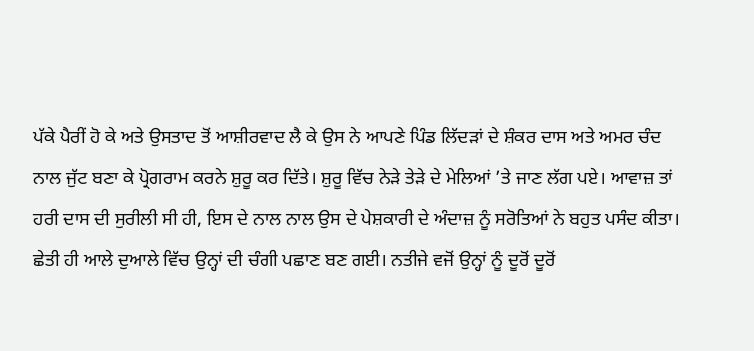ਪੱਕੇ ਪੈਰੀਂ ਹੋ ਕੇ ਅਤੇ ਉਸਤਾਦ ਤੋਂ ਆਸ਼ੀਰਵਾਦ ਲੈ ਕੇ ਉਸ ਨੇ ਆਪਣੇ ਪਿੰਡ ਲਿੱਦੜਾਂ ਦੇ ਸ਼ੰਕਰ ਦਾਸ ਅਤੇ ਅਮਰ ਚੰਦ ਨਾਲ ਜੁੱਟ ਬਣਾ ਕੇ ਪ੍ਰੋਗਰਾਮ ਕਰਨੇ ਸ਼ੁਰੂ ਕਰ ਦਿੱਤੇ। ਸ਼ੁਰੂ ਵਿੱਚ ਨੇੜੇ ਤੇੜੇ ਦੇ ਮੇਲਿਆਂ ’ਤੇ ਜਾਣ ਲੱਗ ਪਏ। ਆਵਾਜ਼ ਤਾਂ ਹਰੀ ਦਾਸ ਦੀ ਸੁਰੀਲੀ ਸੀ ਹੀ, ਇਸ ਦੇ ਨਾਲ ਨਾਲ ਉਸ ਦੇ ਪੇਸ਼ਕਾਰੀ ਦੇ ਅੰਦਾਜ਼ ਨੂੰ ਸਰੋਤਿਆਂ ਨੇ ਬਹੁਤ ਪਸੰਦ ਕੀਤਾ। ਛੇਤੀ ਹੀ ਆਲੇ ਦੁਆਲੇ ਵਿੱਚ ਉਨ੍ਹਾਂ ਦੀ ਚੰਗੀ ਪਛਾਣ ਬਣ ਗਈ। ਨਤੀਜੇ ਵਜੋਂ ਉਨ੍ਹਾਂ ਨੂੰ ਦੂਰੋਂ ਦੂਰੋਂ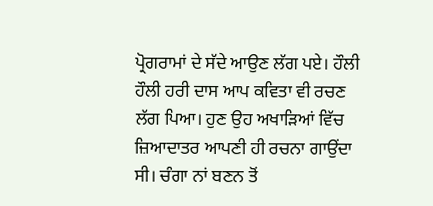ਪ੍ਰੋਗਰਾਮਾਂ ਦੇ ਸੱਦੇ ਆਉਣ ਲੱਗ ਪਏ। ਹੌਲੀ ਹੌਲੀ ਹਰੀ ਦਾਸ ਆਪ ਕਵਿਤਾ ਵੀ ਰਚਣ ਲੱਗ ਪਿਆ। ਹੁਣ ਉਹ ਅਖਾੜਿਆਂ ਵਿੱਚ ਜ਼ਿਆਦਾਤਰ ਆਪਣੀ ਹੀ ਰਚਨਾ ਗਾਉਂਦਾ ਸੀ। ਚੰਗਾ ਨਾਂ ਬਣਨ ਤੋਂ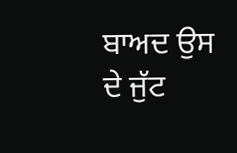ਬਾਅਦ ਉਸ ਦੇ ਜੁੱਟ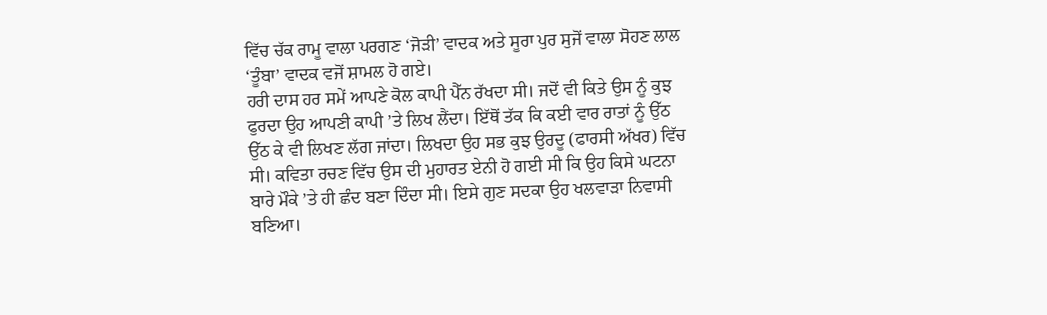ਵਿੱਚ ਚੱਕ ਰਾਮੂ ਵਾਲਾ ਪਰਗਣ ‘ਜੋੜੀ’ ਵਾਦਕ ਅਤੇ ਸੂਰਾ ਪੁਰ ਸੁਜੋਂ ਵਾਲਾ ਸੋਹਣ ਲਾਲ ‘ਤੂੰਬਾ’ ਵਾਦਕ ਵਜੋਂ ਸ਼ਾਮਲ ਹੋ ਗਏ।
ਹਰੀ ਦਾਸ ਹਰ ਸਮੇਂ ਆਪਣੇ ਕੋਲ ਕਾਪੀ ਪੈੱਨ ਰੱਖਦਾ ਸੀ। ਜਦੋਂ ਵੀ ਕਿਤੇ ਉਸ ਨੂੰ ਕੁਝ ਫੁਰਦਾ ਉਹ ਆਪਣੀ ਕਾਪੀ ’ਤੇ ਲਿਖ ਲੈਂਦਾ। ਇੱਥੋਂ ਤੱਕ ਕਿ ਕਈ ਵਾਰ ਰਾਤਾਂ ਨੂੰ ਉੱਠ ਉੱਠ ਕੇ ਵੀ ਲਿਖਣ ਲੱਗ ਜਾਂਦਾ। ਲਿਖਦਾ ਉਹ ਸਭ ਕੁਝ ਉਰਦੂ (ਫਾਰਸੀ ਅੱਖਰ) ਵਿੱਚ ਸੀ। ਕਵਿਤਾ ਰਚਣ ਵਿੱਚ ਉਸ ਦੀ ਮੁਹਾਰਤ ਏਨੀ ਹੋ ਗਈ ਸੀ ਕਿ ਉਹ ਕਿਸੇ ਘਟਨਾ ਬਾਰੇ ਮੌਕੇ ’ਤੇ ਹੀ ਛੰਦ ਬਣਾ ਦਿੰਦਾ ਸੀ। ਇਸੇ ਗੁਣ ਸਦਕਾ ਉਹ ਖਲਵਾੜਾ ਨਿਵਾਸੀ ਬਣਿਆ।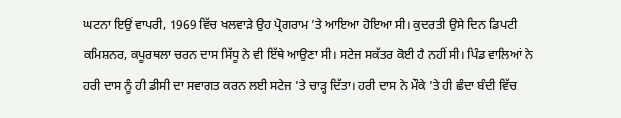ਘਟਨਾ ਇਉਂ ਵਾਪਰੀ, 1969 ਵਿੱਚ ਖਲਵਾੜੇ ਉਹ ਪ੍ਰੋਗਰਾਮ ’ਤੇ ਆਇਆ ਹੋਇਆ ਸੀ। ਕੁਦਰਤੀ ਉਸੇ ਦਿਨ ਡਿਪਟੀ ਕਮਿਸ਼ਨਰ, ਕਪੂਰਥਲਾ ਚਰਨ ਦਾਸ ਸਿੱਧੂ ਨੇ ਵੀ ਇੱਥੇ ਆਉਣਾ ਸੀ। ਸਟੇਜ ਸਕੱਤਰ ਕੋਈ ਹੈ ਨਹੀਂ ਸੀ। ਪਿੰਡ ਵਾਲਿਆਂ ਨੇ ਹਰੀ ਦਾਸ ਨੂੰ ਹੀ ਡੀਸੀ ਦਾ ਸਵਾਗਤ ਕਰਨ ਲਈ ਸਟੇਜ ’ਤੇ ਚਾੜ੍ਹ ਦਿੱਤਾ। ਹਰੀ ਦਾਸ ਨੇ ਮੌਕੇ ’ਤੇ ਹੀ ਛੰਦਾ ਬੰਦੀ ਵਿੱਚ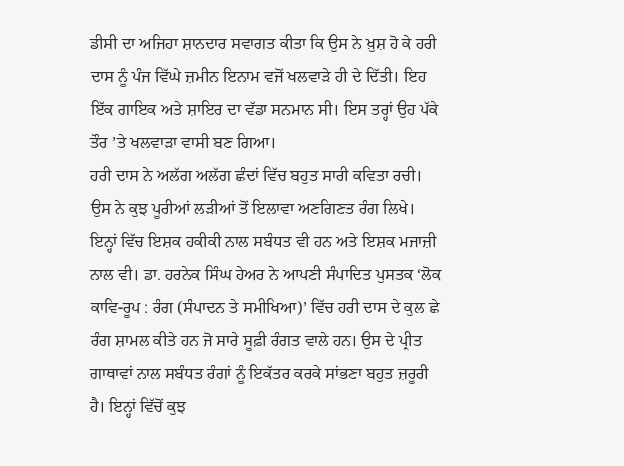ਡੀਸੀ ਦਾ ਅਜਿਹਾ ਸ਼ਾਨਦਾਰ ਸਵਾਗਤ ਕੀਤਾ ਕਿ ਉਸ ਨੇ ਖ਼ੁਸ਼ ਹੋ ਕੇ ਹਰੀ ਦਾਸ ਨੂੰ ਪੰਜ ਵਿੱਘੇ ਜ਼ਮੀਨ ਇਨਾਮ ਵਜੋਂ ਖਲਵਾੜੇ ਹੀ ਦੇ ਦਿੱਤੀ। ਇਹ ਇੱਕ ਗਾਇਕ ਅਤੇ ਸ਼ਾਇਰ ਦਾ ਵੱਡਾ ਸਨਮਾਨ ਸੀ। ਇਸ ਤਰ੍ਹਾਂ ਉਹ ਪੱਕੇ ਤੌਰ ’ਤੇ ਖਲਵਾੜਾ ਵਾਸੀ ਬਣ ਗਿਆ।
ਹਰੀ ਦਾਸ ਨੇ ਅਲੱਗ ਅਲੱਗ ਛੰਦਾਂ ਵਿੱਚ ਬਹੁਤ ਸਾਰੀ ਕਵਿਤਾ ਰਚੀ। ਉਸ ਨੇ ਕੁਝ ਪੂਰੀਆਂ ਲੜੀਆਂ ਤੋਂ ਇਲਾਵਾ ਅਣਗਿਣਤ ਰੰਗ ਲਿਖੇ। ਇਨ੍ਹਾਂ ਵਿੱਚ ਇਸ਼ਕ ਹਕੀਕੀ ਨਾਲ ਸਬੰਧਤ ਵੀ ਹਨ ਅਤੇ ਇਸ਼ਕ ਮਜਾਜ਼ੀ ਨਾਲ ਵੀ। ਡਾ. ਹਰਨੇਕ ਸਿੰਘ ਹੇਅਰ ਨੇ ਆਪਣੀ ਸੰਪਾਦਿਤ ਪੁਸਤਕ ‘ਲੋਕ ਕਾਵਿ-ਰੂਪ : ਰੰਗ (ਸੰਪਾਦਨ ਤੇ ਸਮੀਖਿਆ)’ ਵਿੱਚ ਹਰੀ ਦਾਸ ਦੇ ਕੁਲ ਛੇ ਰੰਗ ਸ਼ਾਮਲ ਕੀਤੇ ਹਨ ਜੋ ਸਾਰੇ ਸੂਫ਼ੀ ਰੰਗਤ ਵਾਲੇ ਹਨ। ਉਸ ਦੇ ਪ੍ਰੀਤ ਗਾਥਾਵਾਂ ਨਾਲ ਸਬੰਧਤ ਰੰਗਾਂ ਨੂੰ ਇਕੱਤਰ ਕਰਕੇ ਸਾਂਭਣਾ ਬਹੁਤ ਜ਼ਰੂਰੀ ਹੈ। ਇਨ੍ਹਾਂ ਵਿੱਚੋਂ ਕੁਝ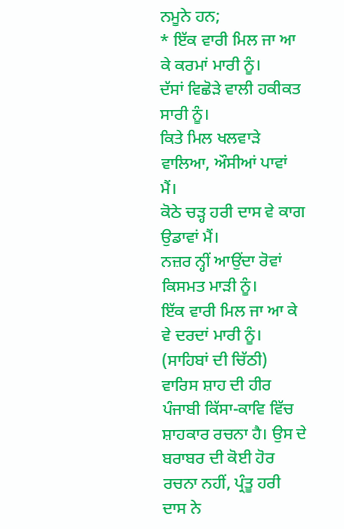ਨਮੂਨੇ ਹਨ;
* ਇੱਕ ਵਾਰੀ ਮਿਲ ਜਾ ਆ ਕੇ ਕਰਮਾਂ ਮਾਰੀ ਨੂੰ।
ਦੱਸਾਂ ਵਿਛੋੜੇ ਵਾਲੀ ਹਕੀਕਤ ਸਾਰੀ ਨੂੰ।
ਕਿਤੇ ਮਿਲ ਖਲਵਾੜੇ ਵਾਲਿਆ, ਔਸੀਆਂ ਪਾਵਾਂ ਮੈਂ।
ਕੋਠੇ ਚੜ੍ਹ ਹਰੀ ਦਾਸ ਵੇ ਕਾਗ ਉਡਾਵਾਂ ਮੈਂ।
ਨਜ਼ਰ ਨ੍ਹੀਂ ਆਉਂਦਾ ਰੋਵਾਂ ਕਿਸਮਤ ਮਾੜੀ ਨੂੰ।
ਇੱਕ ਵਾਰੀ ਮਿਲ ਜਾ ਆ ਕੇ ਵੇ ਦਰਦਾਂ ਮਾਰੀ ਨੂੰ। (ਸਾਹਿਬਾਂ ਦੀ ਚਿੱਠੀ)
ਵਾਰਿਸ ਸ਼ਾਹ ਦੀ ਹੀਰ ਪੰਜਾਬੀ ਕਿੱਸਾ-ਕਾਵਿ ਵਿੱਚ ਸ਼ਾਹਕਾਰ ਰਚਨਾ ਹੈ। ਉਸ ਦੇ ਬਰਾਬਰ ਦੀ ਕੋਈ ਹੋਰ ਰਚਨਾ ਨਹੀਂ, ਪ੍ਰੰਤੂ ਹਰੀ ਦਾਸ ਨੇ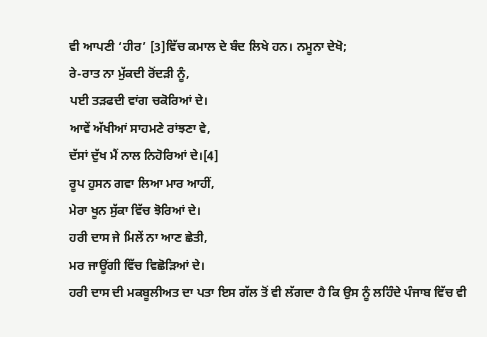ਵੀ ਆਪਣੀ ‘ਹੀਰ’ [3]ਵਿੱਚ ਕਮਾਲ ਦੇ ਬੰਦ ਲਿਖੇ ਹਨ। ਨਮੂਨਾ ਦੇਖੋ;
ਰੇ-ਰਾਤ ਨਾ ਮੁੱਕਦੀ ਰੋਂਦੜੀ ਨੂੰ,
ਪਈ ਤੜਫਦੀ ਵਾਂਗ ਚਕੋਰਿਆਂ ਦੇ।
ਆਵੇਂ ਅੱਖੀਆਂ ਸਾਹਮਣੇ ਰਾਂਝਣਾ ਵੇ,
ਦੱਸਾਂ ਦੁੱਖ ਮੈਂ ਨਾਲ ਨਿਹੋਰਿਆਂ ਦੇ।[4]
ਰੂਪ ਹੁਸਨ ਗਵਾ ਲਿਆ ਮਾਰ ਆਹੀਂ,
ਮੇਰਾ ਖੂਨ ਸੁੱਕਾ ਵਿੱਚ ਝੋਰਿਆਂ ਦੇ।
ਹਰੀ ਦਾਸ ਜੇ ਮਿਲੇਂ ਨਾ ਆਣ ਛੇਤੀ,
ਮਰ ਜਾਊਂਗੀ ਵਿੱਚ ਵਿਛੋੜਿਆਂ ਦੇ।
ਹਰੀ ਦਾਸ ਦੀ ਮਕਬੂਲੀਅਤ ਦਾ ਪਤਾ ਇਸ ਗੱਲ ਤੋਂ ਵੀ ਲੱਗਦਾ ਹੈ ਕਿ ਉਸ ਨੂੰ ਲਹਿੰਦੇ ਪੰਜਾਬ ਵਿੱਚ ਵੀ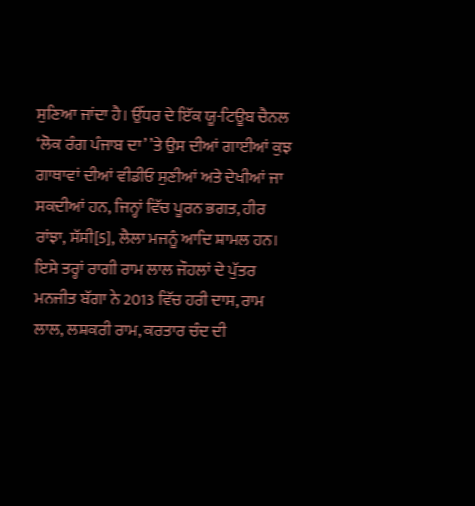ਸੁਣਿਆ ਜਾਂਦਾ ਹੈ। ਉੱਧਰ ਦੇ ਇੱਕ ਯੂ-ਟਿਊਬ ਚੈਨਲ ‘ਲੋਕ ਰੰਗ ਪੰਜਾਬ ਦਾ’ ’ਤੇ ਉਸ ਦੀਆਂ ਗਾਈਆਂ ਕੁਝ ਗਾਥਾਵਾਂ ਦੀਆਂ ਵੀਡੀਓ ਸੁਣੀਆਂ ਅਤੇ ਦੇਖੀਆਂ ਜਾ ਸਕਦੀਆਂ ਹਨ, ਜਿਨ੍ਹਾਂ ਵਿੱਚ ਪੂਰਨ ਭਗਤ, ਹੀਰ ਰਾਂਝਾ, ਸੱਸੀ[5], ਲੈਲਾ ਮਜਨੂੰ ਆਦਿ ਸ਼ਾਮਲ ਹਨ। ਇਸੇ ਤਰ੍ਹਾਂ ਰਾਗੀ ਰਾਮ ਲਾਲ ਜੌਹਲਾਂ ਦੇ ਪੁੱਤਰ ਮਨਜੀਤ ਬੱਗਾ ਨੇ 2013 ਵਿੱਚ ਹਰੀ ਦਾਸ, ਰਾਮ ਲਾਲ, ਲਸ਼ਕਰੀ ਰਾਮ, ਕਰਤਾਰ ਚੰਦ ਦੀ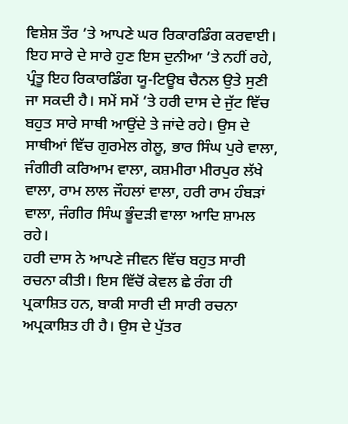ਵਿਸ਼ੇਸ਼ ਤੌਰ ’ਤੇ ਆਪਣੇ ਘਰ ਰਿਕਾਰਡਿੰਗ ਕਰਵਾਈ। ਇਹ ਸਾਰੇ ਦੇ ਸਾਰੇ ਹੁਣ ਇਸ ਦੁਨੀਆ ’ਤੇ ਨਹੀਂ ਰਹੇ, ਪ੍ਰੰਤੂ ਇਹ ਰਿਕਾਰਡਿੰਗ ਯੂ-ਟਿਊਬ ਚੈਨਲ ਉਤੇ ਸੁਣੀ ਜਾ ਸਕਦੀ ਹੈ। ਸਮੇਂ ਸਮੇਂ ’ਤੇ ਹਰੀ ਦਾਸ ਦੇ ਜੁੱਟ ਵਿੱਚ ਬਹੁਤ ਸਾਰੇ ਸਾਥੀ ਆਉਂਦੇ ਤੇ ਜਾਂਦੇ ਰਹੇ। ਉਸ ਦੇ ਸਾਥੀਆਂ ਵਿੱਚ ਗੁਰਮੇਲ ਗੇਲੂ, ਭਾਰ ਸਿੰਘ ਪੁਰੇ ਵਾਲਾ, ਜੰਗੀਰੀ ਕਰਿਆਮ ਵਾਲਾ, ਕਸ਼ਮੀਰਾ ਮੀਰਪੁਰ ਲੱਖੇ ਵਾਲਾ, ਰਾਮ ਲਾਲ ਜੌਹਲਾਂ ਵਾਲਾ, ਹਰੀ ਰਾਮ ਹੰਬੜਾਂ ਵਾਲਾ, ਜੰਗੀਰ ਸਿੰਘ ਭੂੰਦੜੀ ਵਾਲਾ ਆਦਿ ਸ਼ਾਮਲ ਰਹੇ।
ਹਰੀ ਦਾਸ ਨੇ ਆਪਣੇ ਜੀਵਨ ਵਿੱਚ ਬਹੁਤ ਸਾਰੀ ਰਚਨਾ ਕੀਤੀ। ਇਸ ਵਿੱਚੋਂ ਕੇਵਲ ਛੇ ਰੰਗ ਹੀ ਪ੍ਰਕਾਸ਼ਿਤ ਹਨ, ਬਾਕੀ ਸਾਰੀ ਦੀ ਸਾਰੀ ਰਚਨਾ ਅਪ੍ਰਕਾਸ਼ਿਤ ਹੀ ਹੈ। ਉਸ ਦੇ ਪੁੱਤਰ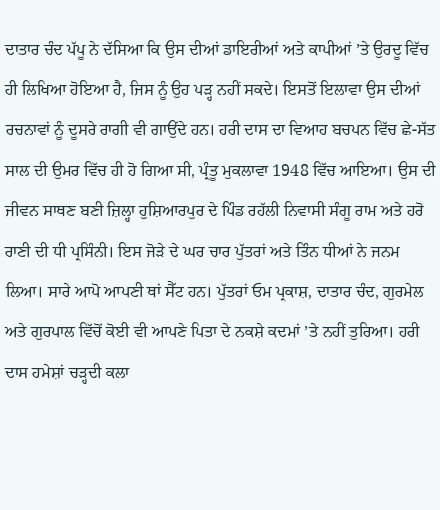ਦਾਤਾਰ ਚੰਦ ਪੱਪੂ ਨੇ ਦੱਸਿਆ ਕਿ ਉਸ ਦੀਆਂ ਡਾਇਰੀਆਂ ਅਤੇ ਕਾਪੀਆਂ ’ਤੇ ਉਰਦੂ ਵਿੱਚ ਹੀ ਲਿਖਿਆ ਹੋਇਆ ਹੈ, ਜਿਸ ਨੂੰ ਉਹ ਪੜ੍ਹ ਨਹੀਂ ਸਕਦੇ। ਇਸਤੋਂ ਇਲਾਵਾ ਉਸ ਦੀਆਂ ਰਚਨਾਵਾਂ ਨੂੰ ਦੂਸਰੇ ਰਾਗੀ ਵੀ ਗਾਉਂਦੇ ਹਨ। ਹਰੀ ਦਾਸ ਦਾ ਵਿਆਹ ਬਚਪਨ ਵਿੱਚ ਛੇ-ਸੱਤ ਸਾਲ ਦੀ ਉਮਰ ਵਿੱਚ ਹੀ ਹੋ ਗਿਆ ਸੀ, ਪ੍ਰੰਤੂ ਮੁਕਲਾਵਾ 1948 ਵਿੱਚ ਆਇਆ। ਉਸ ਦੀ ਜੀਵਨ ਸਾਥਣ ਬਣੀ ਜ਼ਿਲ੍ਹਾ ਹੁਸ਼ਿਆਰਪੁਰ ਦੇ ਪਿੰਡ ਰਹੱਲੀ ਨਿਵਾਸੀ ਸੰਗੂ ਰਾਮ ਅਤੇ ਹਰੋ ਰਾਣੀ ਦੀ ਧੀ ਪ੍ਰਸਿੰਨੀ। ਇਸ ਜੋੜੇ ਦੇ ਘਰ ਚਾਰ ਪੁੱਤਰਾਂ ਅਤੇ ਤਿੰਨ ਧੀਆਂ ਨੇ ਜਨਮ ਲਿਆ। ਸਾਰੇ ਆਪੋ ਆਪਣੀ ਥਾਂ ਸੈੱਟ ਹਨ। ਪੁੱਤਰਾਂ ਓਮ ਪ੍ਰਕਾਸ਼, ਦਾਤਾਰ ਚੰਦ, ਗੁਰਮੇਲ ਅਤੇ ਗੁਰਪਾਲ ਵਿੱਚੋਂ ਕੋਈ ਵੀ ਆਪਣੇ ਪਿਤਾ ਦੇ ਨਕਸ਼ੇ ਕਦਮਾਂ ’ਤੇ ਨਹੀਂ ਤੁਰਿਆ। ਹਰੀ ਦਾਸ ਹਮੇਸ਼ਾਂ ਚੜ੍ਹਦੀ ਕਲਾ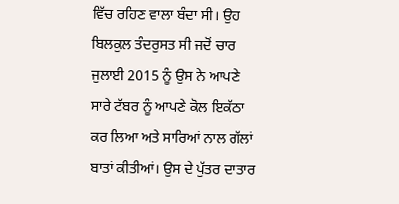ਵਿੱਚ ਰਹਿਣ ਵਾਲਾ ਬੰਦਾ ਸੀ। ਉਹ ਬਿਲਕੁਲ ਤੰਦਰੁਸਤ ਸੀ ਜਦੋਂ ਚਾਰ ਜੁਲਾਈ 2015 ਨੂੰ ਉਸ ਨੇ ਆਪਣੇ ਸਾਰੇ ਟੱਬਰ ਨੂੰ ਆਪਣੇ ਕੋਲ ਇਕੱਠਾ ਕਰ ਲਿਆ ਅਤੇ ਸਾਰਿਆਂ ਨਾਲ ਗੱਲਾਂ ਬਾਤਾਂ ਕੀਤੀਆਂ। ਉਸ ਦੇ ਪੁੱਤਰ ਦਾਤਾਰ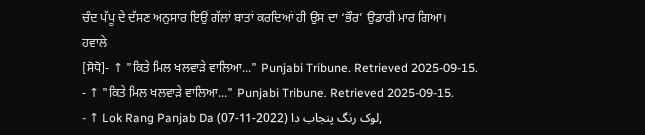ਚੰਦ ਪੱਪੂ ਦੇ ਦੱਸਣ ਅਨੁਸਾਰ ਇਉਂ ਗੱਲਾਂ ਬਾਤਾਂ ਕਰਦਿਆਂ ਹੀ ਉਸ ਦਾ ‘ਭੌਰ’ ਉਡਾਰੀ ਮਾਰ ਗਿਆ।
ਹਵਾਲੇ
[ਸੋਧੋ]- ↑ "ਕਿਤੇ ਮਿਲ ਖਲਵਾੜੇ ਵਾਲਿਆ..." Punjabi Tribune. Retrieved 2025-09-15.
- ↑ "ਕਿਤੇ ਮਿਲ ਖਲਵਾੜੇ ਵਾਲਿਆ..." Punjabi Tribune. Retrieved 2025-09-15.
- ↑ Lok Rang Panjab Da لوک رنگ پنجاب دا (2022-11-07),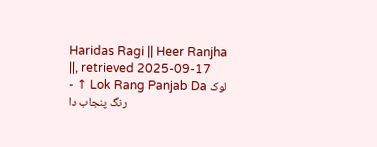Haridas Ragi || Heer Ranjha ||, retrieved 2025-09-17
- ↑ Lok Rang Panjab Da لوک رنگ پنجاب دا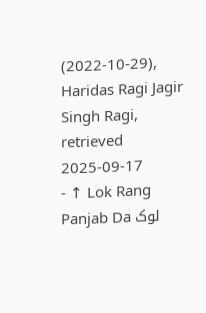(2022-10-29), Haridas Ragi Jagir Singh Ragi, retrieved 2025-09-17
- ↑ Lok Rang Panjab Da لوک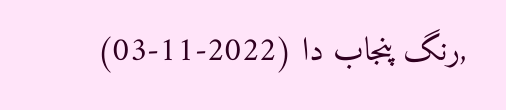رنگ پنجاب دا (2022-11-03),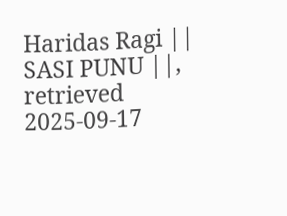Haridas Ragi || SASI PUNU ||, retrieved 2025-09-17